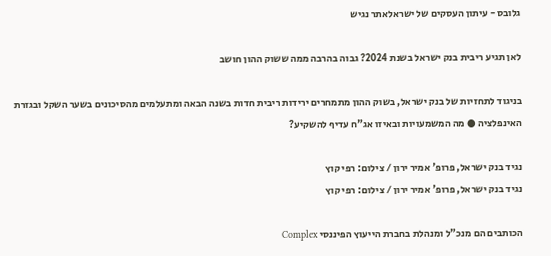גלובס - עיתון העסקים של ישראלאתר נגיש

לאן תגיע ריבית בנק ישראל בשנת 2024? גבוה בהרבה ממה ששוק ההון חושב

בניגוד לתחזיות של בנק ישראל, בשוק ההון מתמחרים ירידות ריבית חדות בשנה הבאה ומתעלמים מהסיכונים בשער השקל ובגזרת האינפלציה ● מה המשמעויות ובאיזו אג"ח עדיף להשקיע?

נגיד בנק ישראל, פרופ' אמיר ירון / צילום: רפי קוץ
נגיד בנק ישראל, פרופ' אמיר ירון / צילום: רפי קוץ

הכותבים הם מנכ"ל ומנהלת בחברת הייעוץ הפיננסי Complex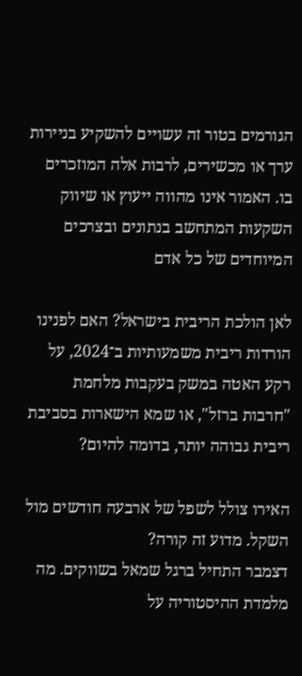הגורמים בטור זה עשויים להשקיע בניירות ערך או מכשירים, לרבות אלה המוזכרים בו. האמור אינו מהווה ייעוץ או שיווק השקעות המתחשב בנתונים ובצרכים המיוחדים של כל אדם

לאן הולכת הריבית בישראל? האם לפנינו הורדות ריבית משמעותיות ב־2024, על רקע האטה במשק בעקבות מלחמת "חרבות ברזל", או שמא הישארות בסביבת ריבית גבוהה יותר, בדומה להיום?

האירו צולל לשפל של ארבעה חודשים מול השקל. מדוע זה קורה?
דצמבר התחיל ברגל שמאל בשווקים. מה מלמדת ההיסטוריה על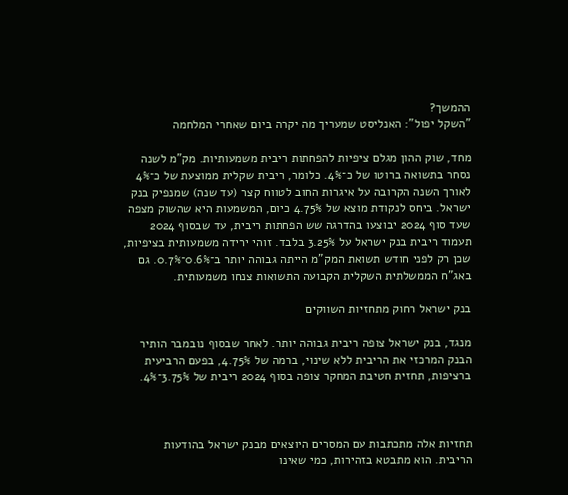ההמשך?
"השקל יפול": האנליסט שמעריך מה יקרה ביום שאחרי המלחמה

מחד, שוק ההון מגלם ציפיות להפחתות ריבית משמעותיות. מק"מ לשנה נסחר בתשואה ברוטו של כ־4%. כלומר, ריבית שקלית ממוצעת של כ־4% לאורך השנה הקרובה על איגרות החוב לטווח קצר (עד שנה) שמנפיק בנק ישראל. ביחס לנקודת מוצא של 4.75% כיום, המשמעות היא שהשוק מצפה שעד סוף 2024 יבוצעו בהדרגה שש הפחתות ריבית, עד שבסוף 2024 תעמוד ריבית בנק ישראל על 3.25% בלבד. זוהי ירידה משמעותית בציפיות, שכן רק לפני חודש תשואת המק"מ הייתה גבוהה יותר ב־0.6%־0.7%. גם באג"ח הממשלתית השקלית הקבועה התשואות צנחו משמעותית.

בנק ישראל רחוק מתחזיות השווקים

מנגד, בנק ישראל צופה ריבית גבוהה יותר. לאחר שבסוף נובמבר הותיר הבנק המרכזי את הריבית ללא שינוי, ברמה של 4.75%, בפעם הרביעית ברציפות, תחזית חטיבת המחקר צופה בסוף 2024 ריבית של 3.75%־4%.



תחזיות אלה מתכתבות עם המסרים היוצאים מבנק ישראל בהודעות הריבית. הוא מתבטא בזהירות, כמי שאינו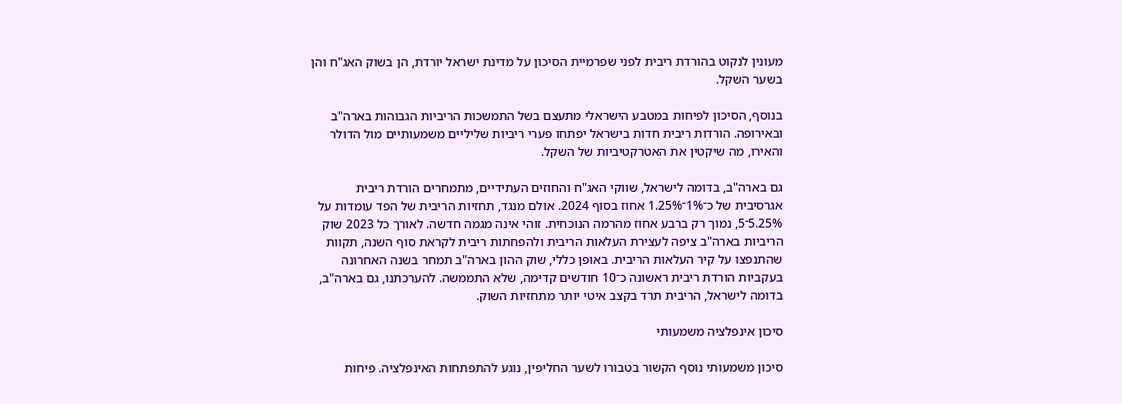מעונין לנקוט בהורדת ריבית לפני שפרמיית הסיכון על מדינת ישראל יורדת, הן בשוק האג"ח והן בשער השקל.

בנוסף, הסיכון לפיחות במטבע הישראלי מתעצם בשל התמשכות הריביות הגבוהות בארה"ב ובאירופה. הורדות ריבית חדות בישראל יפתחו פערי ריביות שליליים משמעותיים מול הדולר והאירו, מה שיקטין את האטרקטיביות של השקל.

גם בארה"ב, בדומה לישראל, שווקי האג"ח והחוזים העתידיים, מתמחרים הורדת ריבית אגרסיבית של כ־1%־1.25% אחוז בסוף 2024. אולם מנגד, תחזיות הריבית של הפד עומדות על 5.25%־5, נמוך רק ברבע אחוז מהרמה הנוכחית. זוהי אינה מגמה חדשה. לאורך כל 2023 שוק הריביות בארה"ב ציפה לעצירת העלאות הריבית ולהפחתות ריבית לקראת סוף השנה, תקוות שהתנפצו על קיר העלאות הריבית. באופן כללי, שוק ההון בארה"ב תמחר בשנה האחרונה בעקביות הורדת ריבית ראשונה כ־10 חודשים קדימה, שלא התממשה. להערכתנו, גם בארה"ב, בדומה לישראל, הריבית תרד בקצב איטי יותר מתחזיות השוק.

סיכון אינפלציה משמעותי

סיכון משמעותי נוסף הקשור בטבורו לשער החליפין, נוגע להתפתחות האינפלציה. פיחות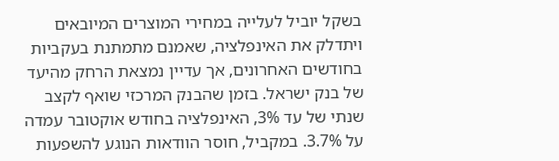בשקל יוביל לעלייה במחירי המוצרים המיובאים ויתדלק את האינפלציה, שאמנם מתמתנת בעקביות בחודשים האחרונים, אך עדיין נמצאת הרחק מהיעד של בנק ישראל. בזמן שהבנק המרכזי שואף לקצב שנתי של עד 3%, האינפלציה בחודש אוקטובר עמדה על 3.7%. במקביל, חוסר הוודאות הנוגע להשפעות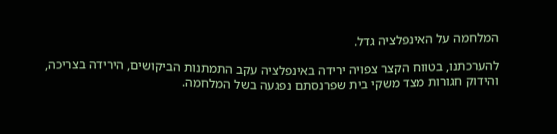המלחמה על האינפלציה גדל.

להערכתנו, בטווח הקצר צפויה ירידה באינפלציה עקב התמתנות הביקושים, הירידה בצריכה, והידוק חגורות מצד משקי בית שפרנסתם נפגעה בשל המלחמה.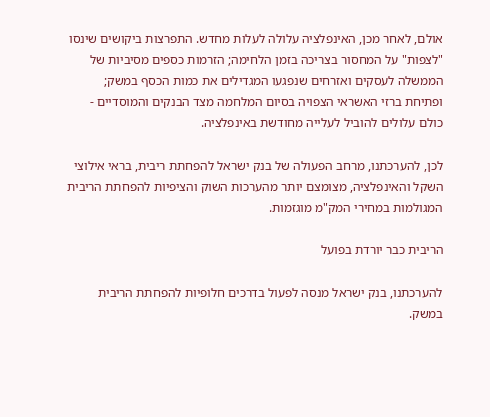אולם, לאחר מכן, האינפלציה עלולה לעלות מחדש. התפרצות ביקושים שינסו "לצפות" על המחסור בצריכה בזמן הלחימה; הזרמות כספים מסיביות של הממשלה לעסקים ואזרחים שנפגעו המגדילים את כמות הכסף במשק; ופתיחת ברזי האשראי הצפויה בסיום המלחמה מצד הבנקים והמוסדיים - כולם עלולים להוביל לעלייה מחודשת באינפלציה.

לכן, להערכתנו, מרחב הפעולה של בנק ישראל להפחתת ריבית, בראי אילוצי השקל והאינפלציה, מצומצם יותר מהערכות השוק והציפיות להפחתת הריבית המגולמות במחירי המק"מ מוגזמות.

הריבית כבר יורדת בפועל

להערכתנו, בנק ישראל מנסה לפעול בדרכים חלופיות להפחתת הריבית במשק.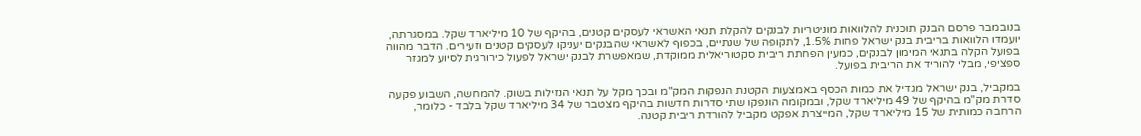בנובמבר פרסם הבנק תוכנית להלוואות מוניטריות לבנקים להקלת תנאי האשראי לעסקים קטנים, בהיקף של 10 מיליארד שקל. במסגרתה, יועמדו הלוואות בריבית בנק ישראל פחות 1.5%, לתקופה של שנתיים, בכפוף לאשראי שהבנקים יעניקו לעסקים קטנים וזעירים. הדבר מהווה בפועל הקלה בתנאי המימון לבנקים, כמעין הפחתת ריבית סקטוריאלית ממוקדת, שמאפשרת לבנק ישראל לפעול כירורגית לסיוע למגזר ספציפי, מבלי להוריד את הריבית בפועל.

במקביל, בנק ישראל מגדיל את כמות הכסף באמצעות הקטנת הנפקות המק"מ ובכך מקל על תנאי הנזילות בשוק. להמחשה, השבוע פקעה סדרת מק"מ בהיקף של 49 מיליארד שקל, ובמקומה הונפקו שתי סדרות חדשות בהיקף מצטבר של 34 מיליארד שקל בלבד - כלומר, הרחבה כמותית של 15 מיליארד שקל, המייצרת אפקט מקביל להורדת ריבית קטנה.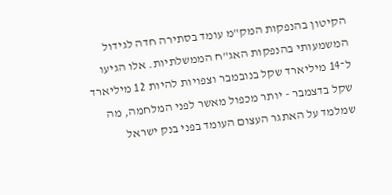הקיטון בהנפקות המק"מ עומד בסתירה חדה לגידול המשמעותי בהנפקות האג"ח הממשלתיות. אלו הגיעו ל־14 מיליארד שקל בנובמבר וצפויות להיות 12 מיליארד שקל בדצמבר - יותר מכפול מאשר לפני המלחמה, מה שמלמד על האתגר העצום העומד בפני בנק ישראל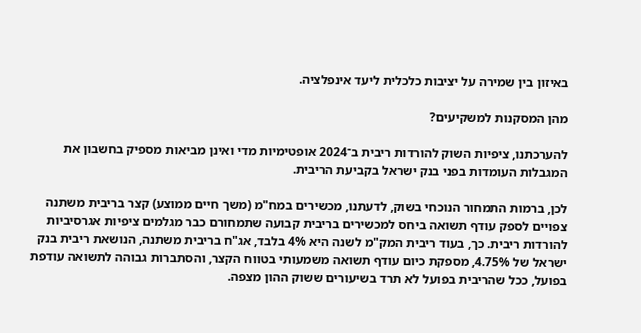באיזון בין שמירה על יציבות כלכלית ליעד אינפלציה.

מהן המסקנות למשקיעים?

להערכתנו, ציפיות השוק להורדות ריבית ב־2024 אופטימיות מדי ואינן מביאות מספיק בחשבון את המגבלות העומדות בפני בנק ישראל בקביעת הריבית.

לכן, ברמות התמחור הנוכחי בשוק, לדעתנו, מכשירים במח"מ (משך חיים ממוצע) קצר בריבית משתנה צפויים לספק עודף תשואה ביחס למכשירים בריבית קבועה שתמחורם כבר מגלמים ציפיות אגרסיביות להורדות ריבית. כך, בעוד ריבית המק"מ לשנה היא 4% בלבד, אג"ח בריבית משתנה, הנושאת ריבית בנק ישראל של 4.75%, מספקת כיום עודף תשואה משמעותי בטווח הקצר, והסתברות גבוהה לתשואה עודפת בפועל, ככל שהריבית בפועל לא תרד בשיעורים ששוק ההון מצפה.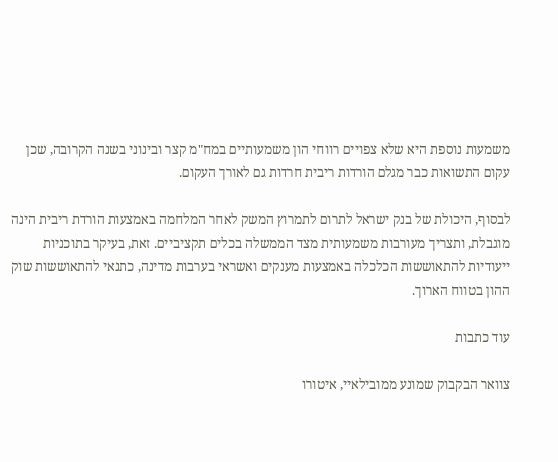משמעות נוספת היא שלא צפויים רווחי הון משמעותיים במח"מ קצר ובינוני בשנה הקרובה, שכן עקום התשואות כבר מגלם הורדות ריבית חרדות גם לאורך העקום.

לבסוף, היכולת של בנק ישראל לתרום לתמרוץ המשק לאחר המלחמה באמצעות הורדת ריבית הינה מוגבלת, ותצריך מעורבות משמעותית מצד הממשלה בכלים תקציביים. זאת, בעיקר בתוכניות ייעודיות להתאוששות הכלכלה באמצעות מענקים ואשראי בערבות מדינה, כתנאי להתאוששות שוק ההון בטווח הארוך.

עוד כתבות

צוואר הבקבוק שמונע ממובילאיי, איטורו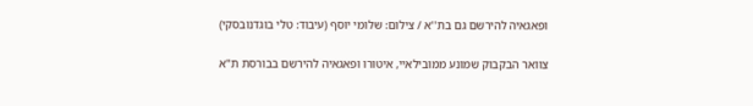ופאגאיה להירשם גם בת''א / צילום: שלומי יוסף (עיבוד: טלי בוגדנובסקי)

צוואר הבקבוק שמונע ממובילאיי, איטורו ופאגאיה להירשם בבורסת ת"א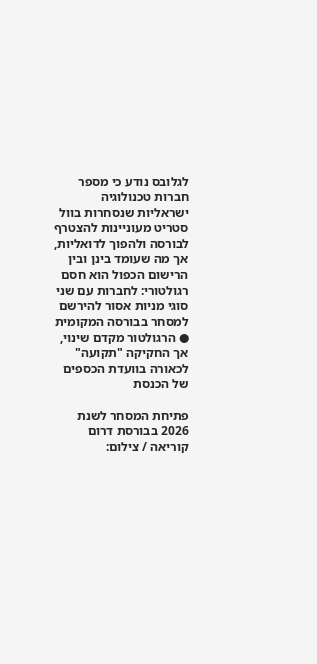לגלובס נודע כי מספר חברות טכנולוגיה ישראליות שנסחרות בוול סטריט מעוניינות להצטרף לבורסה ולהפוך לדואליות, אך מה שעומד בינן ובין הרישום הכפול הוא חסם רגולטורי: לחברות עם שני סוגי מניות אסור להירשם למסחר בבורסה המקומית ● הרגולטור מקדם שינוי, אך החקיקה "תקועה" לכאורה בוועדת הכספים של הכנסת

פתיחת המסחר לשנת 2026 בבורסת דרום קוריאה / צילום: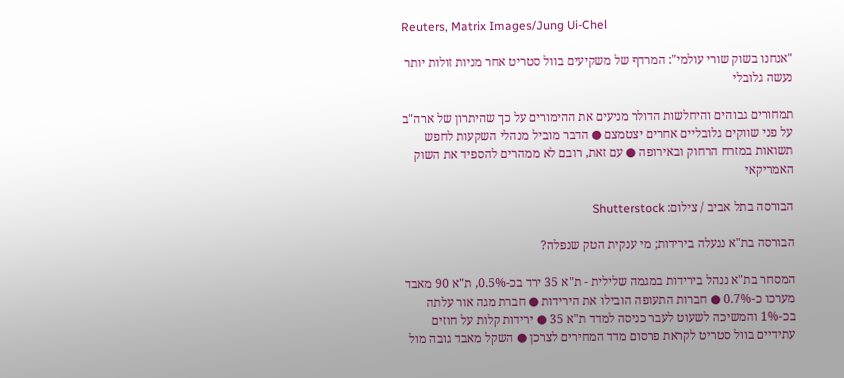Reuters, Matrix Images/Jung Ui-Chel

"אנחנו בשוק שורי עולמי": המרדף של משקיעים בוול סטריט אחר מניות זולות יותר נעשה גלובלי

תמחורים גבוהים והיחלשות הדולר מניעים את ההימורים על כך שהיתרון של ארה"ב על פני שווקים גלובליים אחרים יצטמצם ● הדבר מוביל מנהלי השקעות לחפש תשואות במזרח הרחוק ובאירופה ● עם זאת, רובם לא ממהרים להספיד את השוק האמריקאי

הבורסה בתל אביב / צילום: Shutterstock

הבורסה בת"א ננעלה בירידות; מי ענקית הטק שנפלה?

המסחר בת"א ננהל בירידות במגמה שלילית - ת"א 35 ירד בכ-0.5%, ת"א 90 מאבד מערכו כ-0.7% ● חברות התעופה הובילו את הירידות ● חברת מגה אור עלתה בכ-1% והמשיכה לשעוט לעבר כניסה למדד ת"א 35 ● ירידות קלות על חוזים עתידיים בוול סטריט לקראת פרסום מדד המחירים לצרכן ● השקל מאבד גובה מול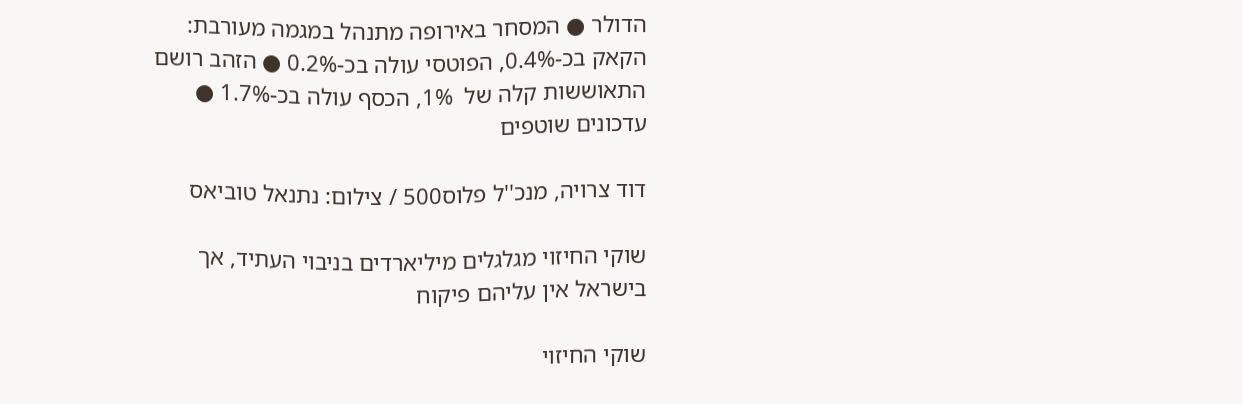הדולר ● המסחר באירופה מתנהל במגמה מעורבת: הקאק בכ-0.4%, הפוטסי עולה בכ-0.2% ● הזהב רושם התאוששות קלה של  1%, הכסף עולה בכ-1.7% ● עדכונים שוטפים

דוד צרויה, מנכ''ל פלוס500 / צילום: נתנאל טוביאס

שוקי החיזוי מגלגלים מיליארדים בניבוי העתיד, אך בישראל אין עליהם פיקוח

שוקי החיזוי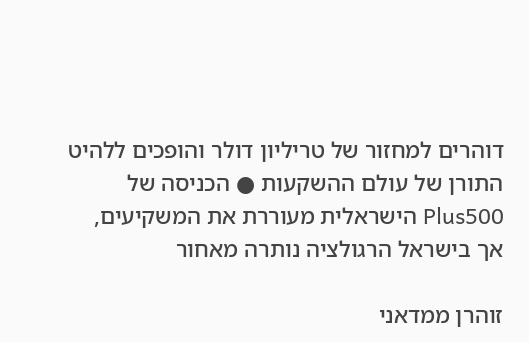דוהרים למחזור של טריליון דולר והופכים ללהיט התורן של עולם ההשקעות ● הכניסה של Plus500 הישראלית מעוררת את המשקיעים, אך בישראל הרגולציה נותרה מאחור

זוהרן ממדאני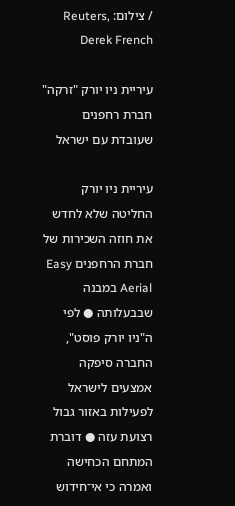/ צילום: Reuters, Derek French

עיריית ניו יורק "זרקה" חברת רחפנים שעובדת עם ישראל

עיריית ניו יורק החליטה שלא לחדש את חוזה השכירות של חברת הרחפנים Easy Aerial במבנה שבבעלותה ● לפי ה"ניו יורק פוסט", החברה סיפקה אמצעים לישראל לפעילות באזור גבול רצועת עזה ● דוברת המתחם הכחישה ואמרה כי אי־חידוש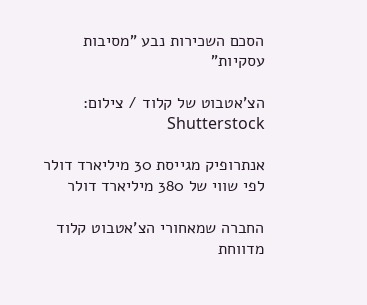הסכם השכירות נבע "מסיבות עסקיות"

הצ'אטבוט של קלוד / צילום: Shutterstock

אנתרופיק מגייסת 30 מיליארד דולר לפי שווי של 380 מיליארד דולר

החברה שמאחורי הצ'אטבוט קלוד מדווחת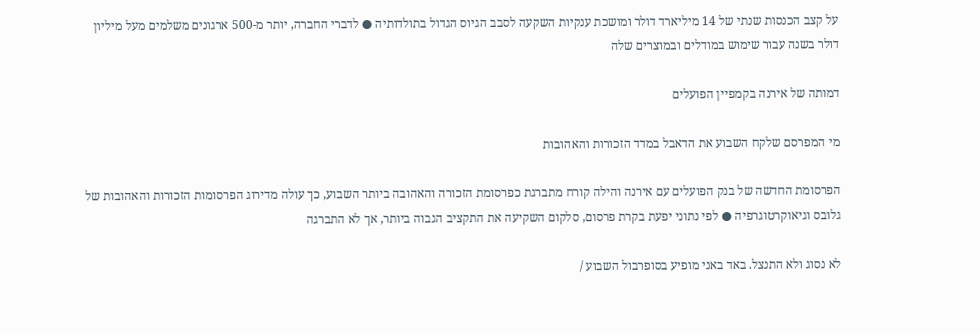על קצב הכנסות שנתי של 14 מיליארד דולר ומושכת ענקיות השקעה לסבב הגיוס הגדול בתולדותיה ● לדברי החברה, יותר מ-500 ארגונים משלמים מעל מיליון דולר בשנה עבור שימוש במודלים ובמוצרים שלה

דמותה של אירנה בקמפיין הפועלים

מי המפרסם שלקח השבוע את הדאבל במדד הזכורות והאהובות

הפרסומת החדשה של בנק הפועלים עם אירנה והילה קורח מתברגת כפרסומת הזכורה והאהובה ביותר השבוע, כך עולה מדירוג הפרסומות הזכורות והאהובות של גלובס וגיאוקרטוגרפיה ● לפי נתוני יפעת בקרת פרסום, סלקום השקיעה את התקציב הגבוה ביותר, אך לא התברגה

לא נסוג ולא התנצל. באד באני מופיע בסופרבול השבוע /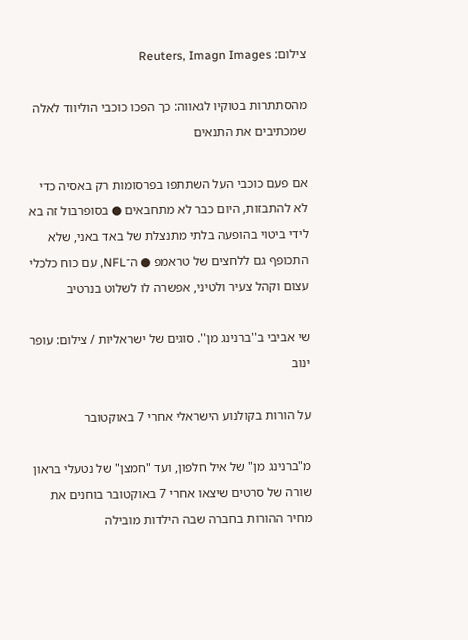צילום: Reuters, Imagn Images

מהסתתרות בטוקיו לגאווה: כך הפכו כוכבי הוליווד לאלה שמכתיבים את התנאים

אם פעם כוכבי העל השתתפו בפרסומות רק באסיה כדי לא להתבזות, היום כבר לא מתחבאים ● בסופרבול זה בא לידי ביטוי בהופעה בלתי מתנצלת של באד באני, שלא התכופף גם ללחצים של טראמפ ● ה־NFL, עם כוח כלכלי עצום וקהל צעיר ולטיני, אפשרה לו לשלוט בנרטיב

שי אביבי ב''ברנינג מן''. סוגים של ישראליות / צילום: עופר ינוב

על הורות בקולנוע הישראלי אחרי 7 באוקטובר

מ"ברנינג מן" של איל חלפון, ועד "חמצן" של נטעלי בראון שורה של סרטים שיצאו אחרי 7 באוקטובר בוחנים את מחיר ההורות בחברה שבה הילדות מובילה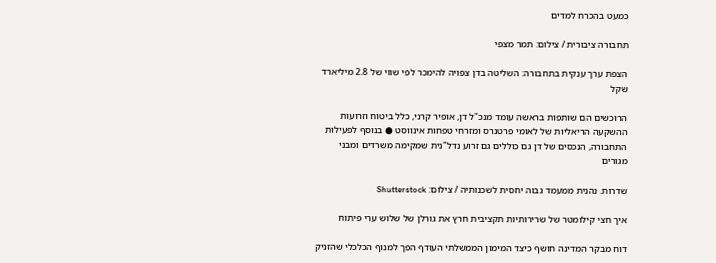כמעט בהכרח למדים

תחבורה ציבורית / צילום: תמר מצפי

הצפת ערך ענקית בתחבורה: השליטה בדן צפויה להימכר לפי שווי של 2.8 מיליארד שקל

הרוכשים הם שותפות בראשה עומד מנכ"ל דן, אופיר קרני, כלל ביטוח וזרועות ההשקעה הריאליות של לאומי פרטנרס ומזרחי טפחות אינווסט ● בנוסף לפעילות התחבורה, הנכסים של דן גם כוללים גם זרוע נדל"נית שמקימה משרדים ומבני מגורים

שדרות. נהנית ממעמד גבוה יחסית לשכנותיה / צילום: Shutterstock

איך חצי קילומטר של שרירותיות תקציבית חרץ את גורלן של שלוש ערי פיתוח

דוח מבקר המדינה חושף כיצד המימון הממשלתי העודף הפך למנוף הכלכלי שהזניק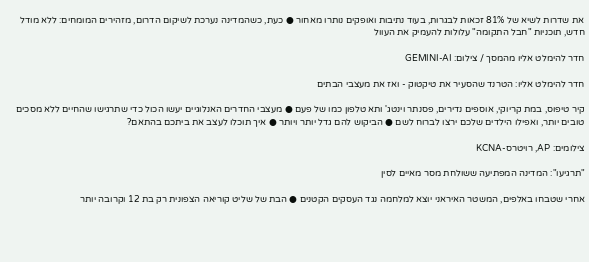את שדרות לשיא של 81% זכאות לבגרות, בעוד נתיבות ואופקים נותרו מאחור ● כעת, כשהמדינה נערכת לשיקום הדרום, מזהירים המומחים: ללא מודל חדש, תוכניות "חבל התקומה" עלולות להעמיק את העוול

חדר להימלט אליו מהמסך / צילום: GEMINI-AI

חדר להימלט אליו: הטרנד שהסעיר את טיקטוק - ואז את מעצבי הבתים

קיר טיפוס, במת קריוקי, אוספים נדירים, פסנתר וינטג' ותא טלפון כמו של פעם ● מעצבי החדרים האנלוגיים יעשו הכול כדי שתרגישו שהחיים ללא מסכים טובים יותר, ואפילו הילדים שלכם ירצו לברוח לשם ● הביקוש להם גדל יותר ויותר ● איך תוכלו לעצב את ביתכם בהתאם?

צילומים: AP, רויטרס-KCNA

"תרגיעו": המדינה המפתיעה ששולחת מסר מאיים לסין

אחרי שטבחו באלפים, המשטר האיראני יוצא למלחמה נגד העסקים הקטנים ● הבת של שליט קוריאה הצפונית רק בת 12 וקרובה יותר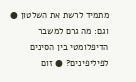מתמיד לרשת את השלטון ● וגם: מה גרם למשבר הדיפלומטי בין הסינים לפיליפינים? ● זום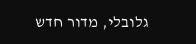גלובלי, מדור חדש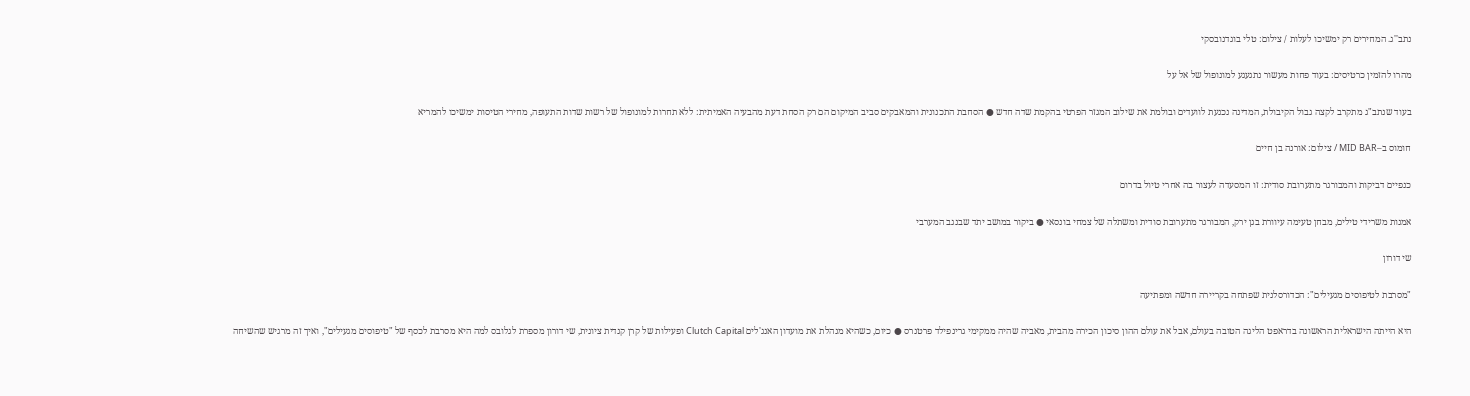נתב''ג. המחירים רק ימשיכו לעלות / צילום: טלי בוגדנובסקי

מהרו להזמין כרטיסים: בעוד פחות מעשור נתגעגע למונופול של אל על

בעוד שנתב"ג מתקרב לקצה גבול הקיבולת, המדינה נכנעת לוועדים ובולמת את שילוב המגזר הפרטי בהקמת שדה חדש ● הסחבת התכנונית והמאבקים סביב המיקום הם רק הסחת דעת מהבעיה האמיתית: ללא תחרות למונופול של רשות שדות התעופה, מחירי הטיסות ימשיכו להמריא

חומוס ב–MID BAR / צילום: אורנה בן חיים

כנפיים דביקות והמבורגר מתערובת סודית: זו המסעדה לעצור בה אחרי טיול בדרום

אמנות משרידי טילים, מבחן טעימה עיוורת בגן ירק, המבורגר מתערובת סודית ומשתלה של צמחי בונסאי ● ביקור במושב יתד שבנגב המערבי

שי דורון

"מסרבת לטיפוסים מגעילים": הכדורסלנית שפתחה בקריירה חדשה ומפתיעה

היא הייתה הישראלית הראשונה בדראפט הליגה הטובה בעולם, אבל את עולם ההון סיכון הכירה מהבית, מאביה שהיה ממקימי גרינפילד פרטנרס ● כיום, כשהיא מנהלת את מועדון האנג'לים Clutch Capital ופעילות של קרן קנדית ציונית, שי דורון מספרת לגלובס למה היא מסרבת לכסף של "טיפוסים מגעילים", ואיך זה מרגיש שהשיחה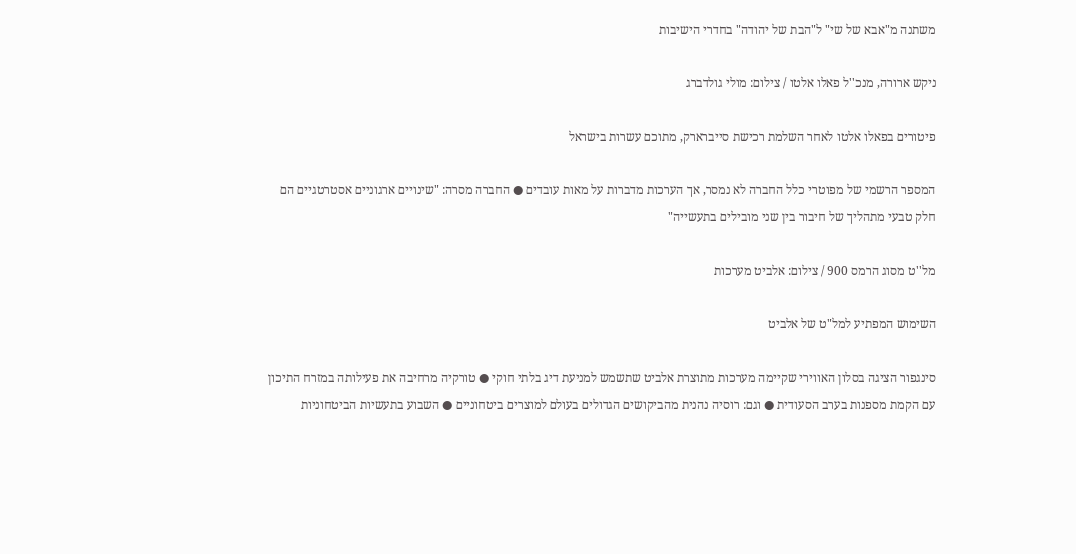משתנה מ"אבא של שי" ל"הבת של יהודה" בחדרי הישיבות

ניקש ארורה, מנכ''ל פאלו אלטו / צילום: מולי גולדברג

פיטורים בפאלו אלטו לאחר השלמת רכישת סייברארק, מתוכם עשרות בישראל

המספר הרשמי של מפוטרי כלל החברה לא נמסר, אך הערכות מדברות על מאות עובדים ● החברה מסרה: "שינויים ארגוניים אסטרטגיים הם חלק טבעי מתהליך של חיבור בין שני מובילים בתעשייה"

מל''ט מסוג הרמס 900 / צילום: אלביט מערכות

השימוש המפתיע למל"ט של אלביט

סינגפור הציגה בסלון האווירי שקיימה מערכות מתוצרת אלביט שתשמש למניעת דיג בלתי חוקי ● טורקיה מרחיבה את פעילותה במזרח התיכון עם הקמת מספנות בערב הסעודית ● וגם: רוסיה נהנית מהביקושים הגדולים בעולם למוצרים ביטחוניים ● השבוע בתעשיות הביטחוניות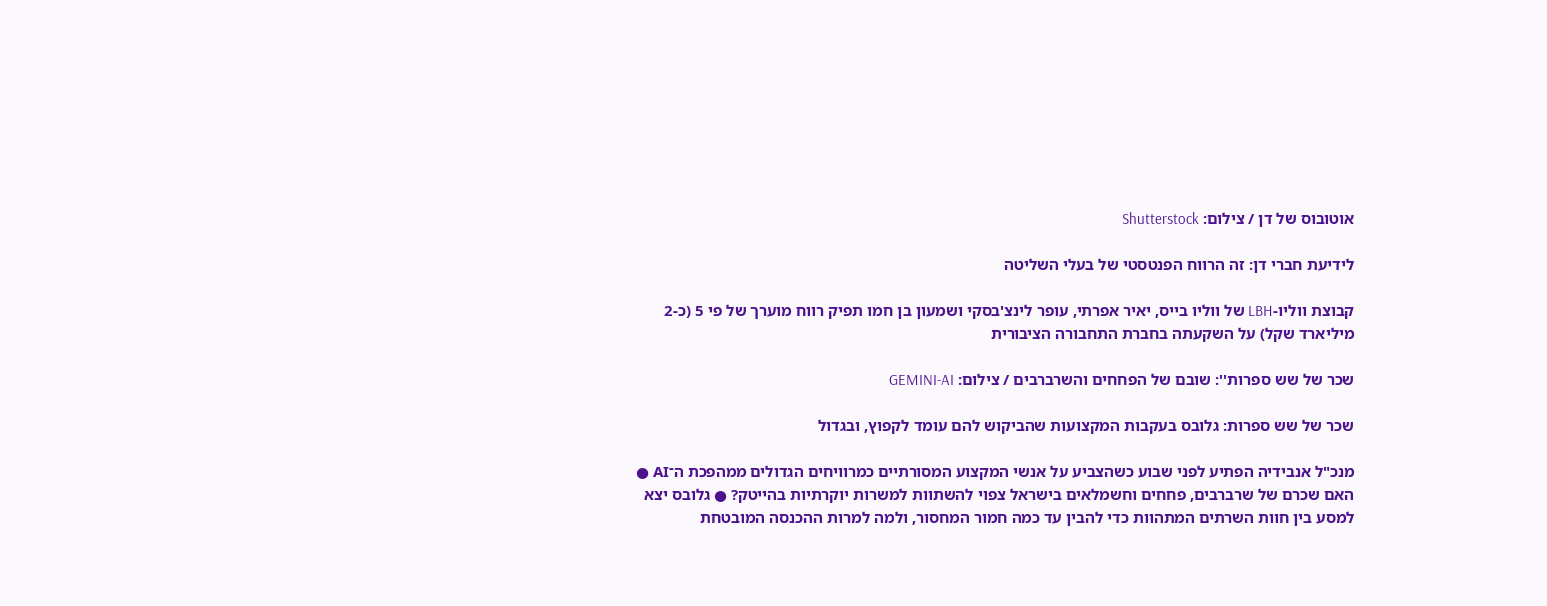אוטובוס של דן / צילום: Shutterstock

לידיעת חברי דן: זה הרווח הפנטסטי של בעלי השליטה

קבוצת ווליו-LBH של ווליו בייס, יאיר אפרתי, עופר לינצ'בסקי ושמעון בן חמו תפיק רווח מוערך של פי 5 (כ-2 מיליארד שקל) על השקעתה בחברת התחבורה הציבורית

שכר של שש ספרות'': שובם של הפחחים והשרברבים / צילום: GEMINI-AI

שכר של שש ספרות: גלובס בעקבות המקצועות שהביקוש להם עומד לקפוץ, ובגדול

מנכ"ל אנבידיה הפתיע לפני שבוע כשהצביע על אנשי המקצוע המסורתיים כמרוויחים הגדולים ממהפכת ה־AI ● האם שכרם של שרברבים, פחחים וחשמלאים בישראל צפוי להשתוות למשרות יוקרתיות בהייטק? ● גלובס יצא למסע בין חוות השרתים המתהוות כדי להבין עד כמה חמור המחסור, ולמה למרות ההכנסה המובטחת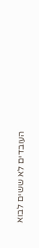העובדים לא ששים לבוא